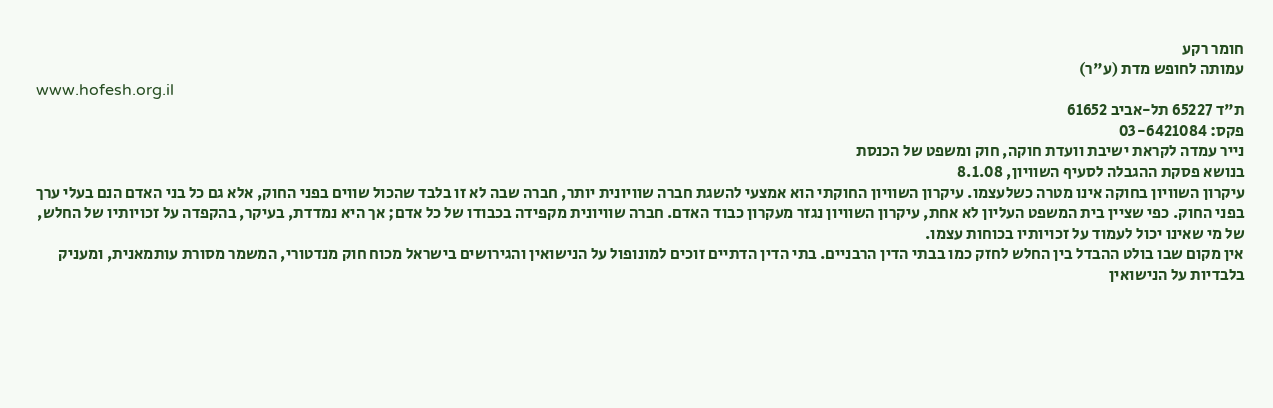חומר רקע
עמותה לחופש מדת (ע"ר)
www.hofesh.org.il
ת"ד 65227 תל-אביב 61652
פקס: 03-6421084
נייר עמדה לקראת ישיבת וועדת חוקה, חוק ומשפט של הכנסת
בנושא פסקת ההגבלה לסעיף השוויון, 8.1.08
עיקרון השוויון בחוקה אינו מטרה כשלעצמו. עיקרון השוויון החוקתי הוא אמצעי להשגת חברה שוויונית יותר, חברה שבה לא זו בלבד שהכול שווים בפני החוק, אלא גם כל בני האדם הנם בעלי ערך בפני החוק. כפי שציין בית המשפט העליון לא אחת, עיקרון השוויון נגזר מעקרון כבוד האדם. חברה שוויונית מקפידה בכבודו של כל אדם; אך היא נמדדת, בעיקר, בהקפדה על זכויותיו של החלש, של מי שאינו יכול לעמוד על זכויותיו בכוחות עצמו.
אין מקום שבו בולט ההבדל בין החלש לחזק כמו בבתי הדין הרבניים. בתי הדין הדתיים זוכים למונופול על הנישואין והגירושים בישראל מכוח חוק מנדטורי, המשמר מסורת עותמאנית, ומעניק בלבדיות על הנישואין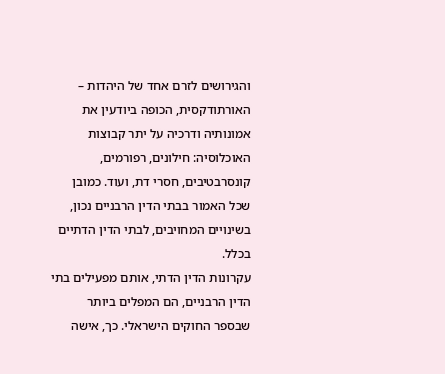והגירושים לזרם אחד של היהדות – האורתודקסית, הכופה ביודעין את אמונותיה ודרכיה על יתר קבוצות האוכלוסיה: חילונים, רפורמים, קונסרבטיבים, חסרי דת, ועוד. כמובן שכל האמור בבתי הדין הרבניים נכון, בשינויים המחויבים, לבתי הדין הדתיים בכלל.
עקרונות הדין הדתי, אותם מפעילים בתי הדין הרבניים, הם המפלים ביותר שבספר החוקים הישראלי. כך, אישה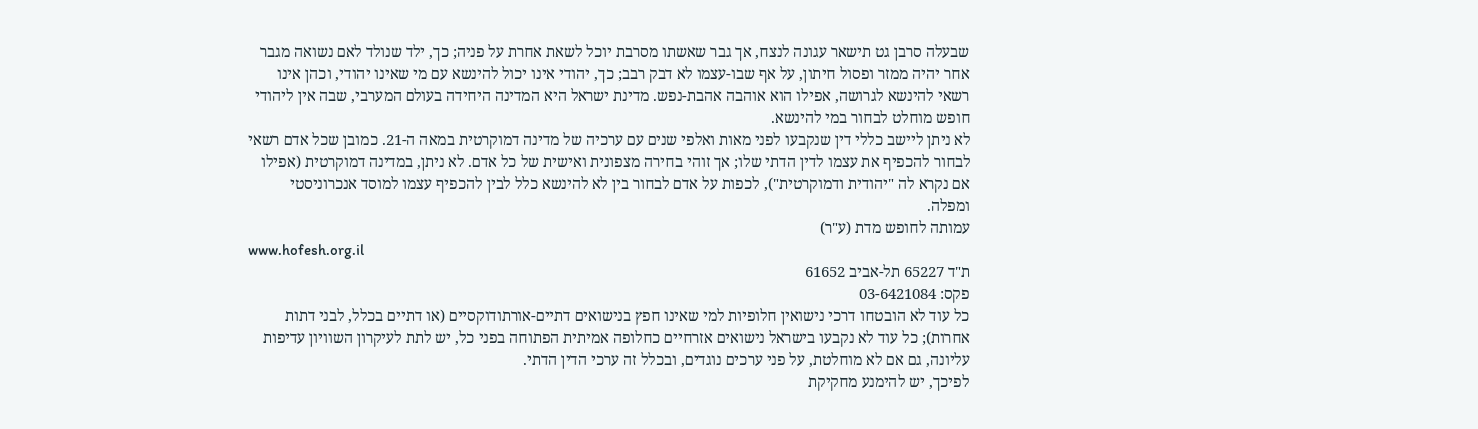שבעלה סרבן גט תישאר עגונה לנצח, אך גבר שאשתו מסרבת יוכל לשאת אחרת על פניה; כך, ילד שנולד לאם נשואה מגבר אחר יהיה ממזר ופסול חיתון, על אף שבו-עצמו לא דבק רבב; כך, יהודי אינו יכול להינשא עם מי שאינו יהודי, וכהן אינו רשאי להינשא לגרושה, אפילו הוא אוהבה אהבת-נפש. מדינת ישראל היא המדינה היחידה בעולם המערבי, שבה אין ליהודי חופש מוחלט לבחור במי להינשא.
לא ניתן ליישב כללי דין שנקבעו לפני מאות ואלפי שנים עם ערכיה של מדינה דמוקרטית במאה ה-21. כמובן שכל אדם רשאי לבחור להכפיף את עצמו לדין הדתי שלו; אך זוהי בחירה מצפונית ואישית של כל אדם. לא ניתן, במדינה דמוקרטית (אפילו אם נקרא לה "יהודית ודמוקרטית"), לכפות על אדם לבחור בין לא להינשא כלל לבין להכפיף עצמו למוסד אנכרוניסטי ומפלה.
עמותה לחופש מדת (ע"ר)
www.hofesh.org.il
ת"ד 65227 תל-אביב 61652
פקס: 03-6421084
כל עוד לא הובטחו דרכי נישואין חלופיות למי שאינו חפץ בנישואים דתיים-אורתודוקסיים (או דתיים בכלל, לבני דתות אחרות); כל עוד לא נקבעו בישראל נישואים אזרחיים כחלופה אמיתית הפתוחה בפני כל, יש לתת לעיקרון השוויון עדיפות עליונה, גם אם לא מוחלטת, על פני ערכים נוגדים, ובכלל זה ערכי הדין הדתי.
לפיכך, יש להימנע מחקיקת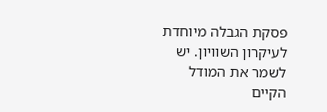פסקת הגבלה מיוחדת לעיקרון השוויון. יש לשמר את המודל הקיים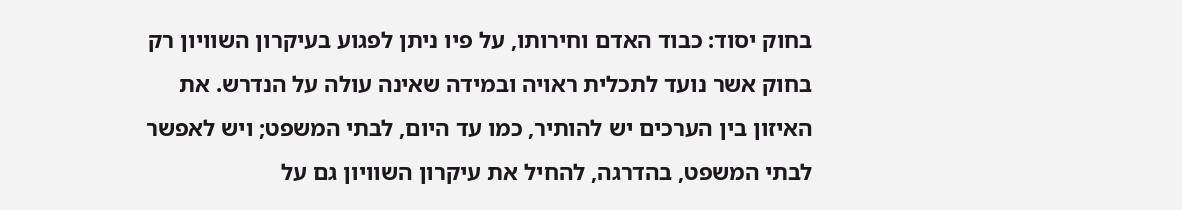בחוק יסוד: כבוד האדם וחירותו, על פיו ניתן לפגוע בעיקרון השוויון רק בחוק אשר נועד לתכלית ראויה ובמידה שאינה עולה על הנדרש. את האיזון בין הערכים יש להותיר, כמו עד היום, לבתי המשפט; ויש לאפשר לבתי המשפט, בהדרגה, להחיל את עיקרון השוויון גם על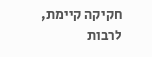חקיקה קיימת, לרבות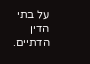על בתי הדין הדתיים.